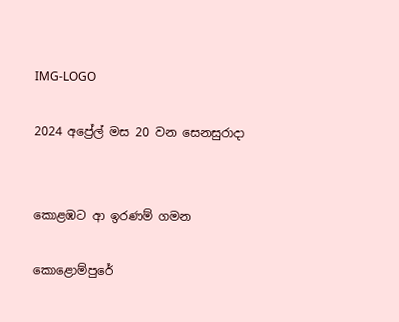IMG-LOGO

2024 අප්‍රේල් මස 20 වන සෙනසුරාදා


කොළඹට ආ ඉරණම් ගමන

කොළොම්පුරේ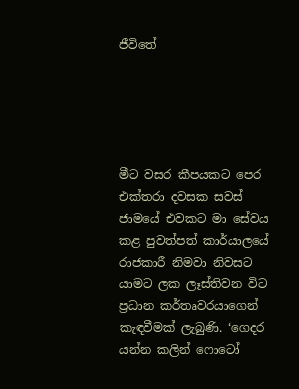ජීවිතේ





මීට වසර කීපයකට පෙර එක්තරා දවසක සවස් ජාමයේ එවකට මා සේවය කළ පුවත්පත් කාර්යාලයේ රාජකාරී නිමවා නිවසට යාමට ලක ලෑස්තිවන විට ප්‍රධාන කර්තෘවරයාගෙන් කැඳවීමක් ලැබුණි. ‘ගෙදර යන්න කලින් ෆොටෝ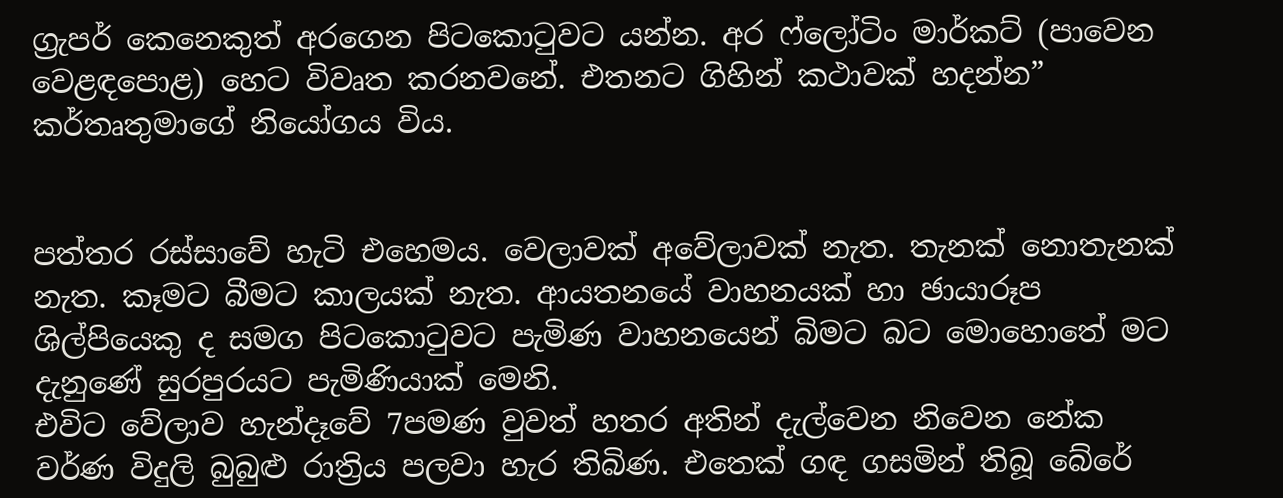ග්‍රැපර් කෙනෙකුත් අරගෙන පිටකොටුවට යන්න. අර ෆ්ලෝටිං මාර්කට් (පාවෙන වෙළඳපොළ) හෙට විවෘත කරනවනේ. එතනට ගිහින් කථාවක් හදන්න” කර්තෘතුමාගේ නියෝගය විය.


පත්තර රස්සාවේ හැටි එහෙමය. වෙලාවක් අවේලාවක් නැත. තැනක් නොතැනක් නැත. කෑමට බීමට කාලයක් නැත. ආයතනයේ වාහනයක් හා ඡායාරූප ශිල්පියෙකු ද සමග පිටකොටුවට පැමිණ වාහනයෙන් බිමට බට මොහොතේ මට දැනුණේ සුරපුරයට පැමිණියාක් මෙනි.
එවිට වේලාව හැන්දෑවේ 7පමණ වුවත් හතර අතින් දැල්වෙන නිවෙන නේක වර්ණ විදුලි බුබුළු රාත්‍රිය පලවා හැර තිබිණ. එතෙක් ගඳ ගසමින් තිබූ බේරේ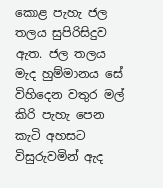කොළ පැහැ ජල තලය සුපිරිසිදුව ඇත. ජල තලය මැද හුම්මානය සේ විහිදෙන වතුර මල් කිරි පැහැ පෙන කැටි අහසට විසුරුවමින් ඇද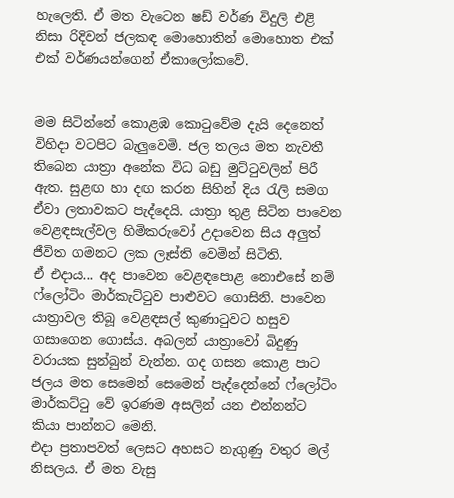හැලෙති. ඒ මත වැටෙන ෂඩ් වර්ණ විදුලි එළි නිසා රිදිවන් ජලකඳ මොහොතින් මොහොත එක් එක් වර්ණයන්ගෙන් ඒකාලෝකවේ.


මම සිටින්නේ කොළඹ කොටුවේම දැයි දෙනෙත් විහිදා වටපිට බැලුවෙමි. ජල තලය මත නැවතී තිබෙන යාත්‍රා අනේක විධ බඩු මුට්ටුවලින් පිරී ඇත. සුළඟ හා දඟ කරන සිහින් දිය රැලි සමග ඒවා ලතාවකට පැද්දෙයි. යාත්‍රා තුළ සිටින පාවෙන වෙළඳසැල්වල හිමිකරුවෝ උදාවෙන සිය අලුත් ජීවිත ගමනට ලක ලෑස්ති වෙමින් සිටිති.
ඒ එදාය... අද පාවෙන වෙළඳපොළ නොඑසේ නම් ෆ්ලෝටිං මාර්කැට්ටුව පාළුවට ගොසිනි. පාවෙන යාත්‍රාවල තිබූ වෙළඳසල් කුණාටුවට හසුව ගසාගෙන ගොස්ය. අබලන් යාත්‍රාවෝ බිදුණු වරායක සුන්බුන් වැන්න. ගද ගසන කොළ පාට ජලය මත සෙමෙන් සෙමෙන් පැද්දෙන්නේ ෆ්ලෝටිං මාර්කට්ටු වේ ඉරණම අසලින් යන එන්නන්ට කියා පාන්නට මෙනි.
එදා ප්‍රතාපවත් ලෙසට අහසට නැගුණු වතුර මල් නිසලය. ඒ මත වැසු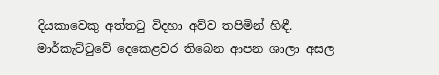දියකාවෙකු අත්තටු විදහා අව්ව තපිමින් හිඳී. මාර්කැට්ටුවේ දෙකෙළවර තිබෙන ආපන ශාලා අසල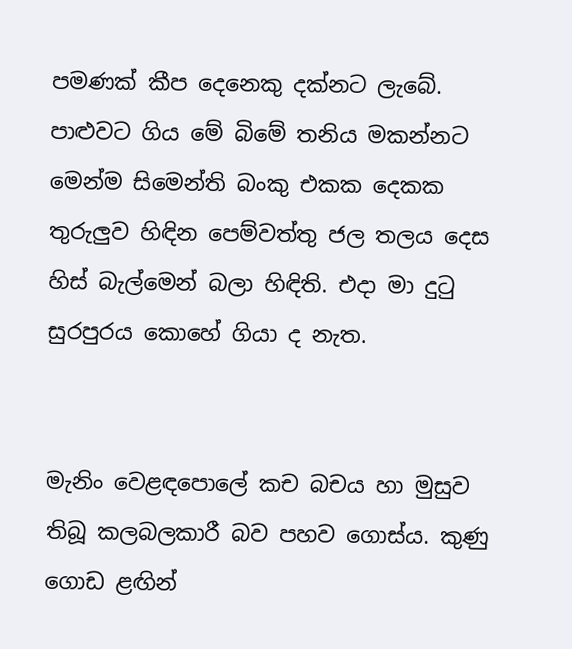පමණක් කීප දෙනෙකු දක්නට ලැබේ. පාළුවට ගිය මේ බිමේ තනිය මකන්නට මෙන්ම සිමෙන්ති බංකු එකක දෙකක තුරුලුව හිඳින පෙම්වත්තු ජල තලය දෙස හිස් බැල්මෙන් බලා හිඳිති. එදා මා දුටු සුරපුරය කොහේ ගියා ද නැත.


මැනිං වෙළඳපොලේ කච බචය හා මුසුව තිබූ කලබලකාරී බව පහව ගොස්ය. කුණු ගොඩ ළඟින්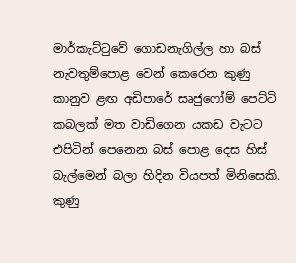මාර්කැට්ටුවේ ගොඩනැගිල්ල හා බස් නැවතුම්පොළ වෙන් කෙරෙන කුණු කානුව ළඟ අඩිපාරේ සෘජුෆෝම් පෙට්ටි කබලක් මත වාඩිගෙන යකඩ වැටට එපිටින් පෙනෙන බස් පොළ දෙස හිස් බැල්මෙන් බලා හිදින වියපත් මිනිසෙකි.
කුණු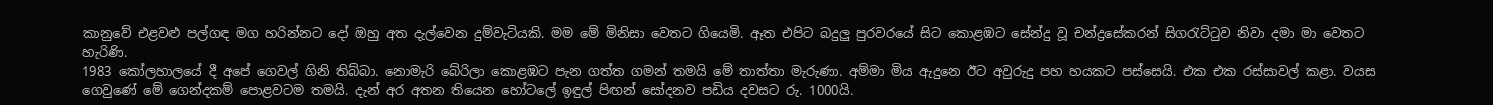කානුවේ එළවළු පල්ගඳ මග හරින්නට දෝ ඔහු අත දැල්වෙන දුම්වැටියකි. මම මේ මිනිසා වෙතට ගියෙමි. ඈත එපිට බදුලු පුරවරයේ සිට කොළඹට සේන්දු වූ චන්ද්‍රසේකරන් සිගරැට්ටුව නිවා දමා මා වෙතට හැරිණි.
1983 කෝලහාලයේ දී අපේ ගෙවල් ගිනි තිබ්බා. නොමැරි බේරිලා කොළඹට පැන ගත්ත ගමන් තමයි මේ තාත්තා මැරුණා. අම්මා මිය ඇදුනෙ ඊට අවුරුදු පහ හයකට පස්සෙයි. එක එක රස්සාවල් කළා. වයස ගෙවුණේ මේ ගෙන්දකම් පොළවටම තමයි. දැන් අර අතන තියෙන හෝටලේ ඉඳුල් පිඟන් සෝදනව පඩිය දවසට රු. 1000යි.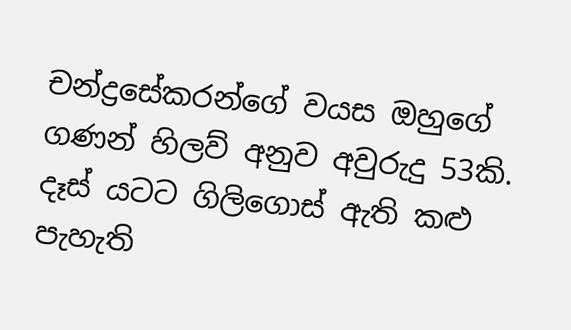චන්ද්‍රසේකරන්ගේ වයස ඔහුගේ ගණන් හිලව් අනුව අවුරුදු 53කි. දෑස් යටට ගිලිගොස් ඇති කළු පැහැති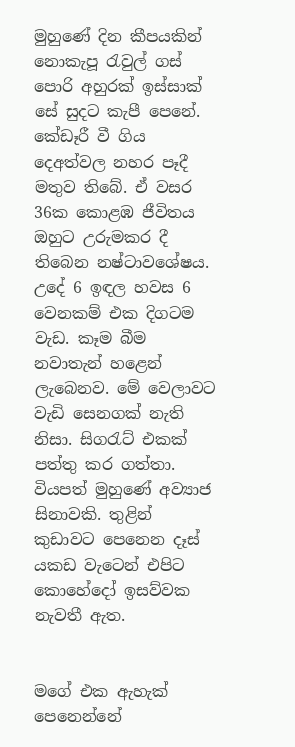මුහුණේ දින කීපයකින් නොකැපූ රැවුල් ගස් පොරි අහුරක් ඉස්සාක් සේ සුදට කැපී පෙනේ. කේඩෑරී වී ගිය දෙඅත්වල නහර පෑදී මතුව තිබේ. ඒ වසර 36ක කොළඹ ජීවිතය ඔහුට උරුමකර දී තිබෙන නෂ්ටාවශේෂය.
උදේ 6 ඉඳල හවස 6 වෙනකම් එක දිගටම වැඩ. කෑම බීම නවාතැන් හළෙන් ලැබෙනව. මේ වෙලාවට වැඩි සෙනගක් නැති නිසා. සිගරැට් එකක් පත්තු කර ගත්තා. වියපත් මුහුණේ අව්‍යාජ සිනාවකි. තුළින් කුඩාවට පෙනෙන දෑස් යකඩ වැටෙන් එපිට කොහේදෝ ඉසව්වක නැවතී ඇත.


මගේ එක ඇහැක් පෙනෙන්නේ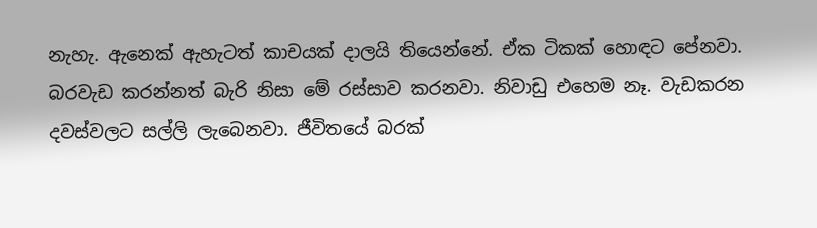නැහැ. ඇනෙක් ඇහැටත් කාචයක් දාලයි තියෙන්නේ. ඒක ටිකක් හොඳට පේනවා. බරවැඩ කරන්නත් බැරි නිසා මේ රස්සාව කරනවා. නිවාඩු එහෙම නෑ. වැඩකරන දවස්වලට සල්ලි ලැබෙනවා. ජීවිතයේ බරක්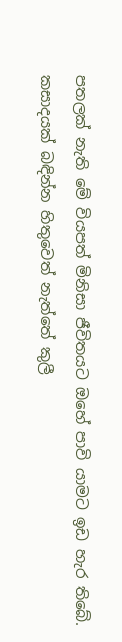පතලක් නැති මේ වියපත් මිනිසා ජීවිතයට ඔහේ පාවි යාමට ඉඩ හැර තිබේ.
කසාදයක් බඳින්න හිතුවෙත් නැත්තේ කුලී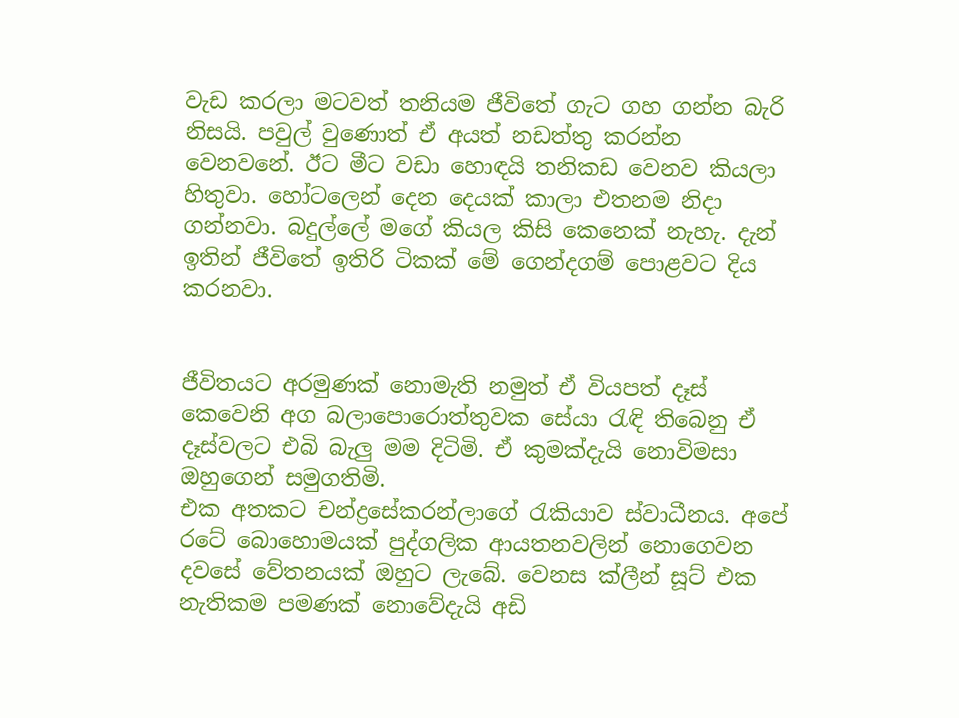වැඩ කරලා මටවත් තනියම ජීවිතේ ගැට ගහ ගන්න බැරි නිසයි. පවුල් වුණොත් ඒ අයත් නඩත්තු කරන්න වෙනවනේ. ඊට මීට වඩා හොඳයි තනිකඩ වෙනව කියලා හිතුවා. හෝටලෙන් දෙන දෙයක් කාලා එතනම නිදා ගන්නවා. බදුල්ලේ මගේ කියල කිසි කෙනෙක් නැහැ. දැන් ඉතින් ජීවිතේ ඉතිරි ටිකක් මේ ගෙන්දගම් පොළවට දිය කරනවා.


ජීවිතයට අරමුණක් නොමැති නමුත් ඒ වියපත් දෑස් කෙවෙනි අග බලාපොරොත්තුවක සේයා රැඳි තිබෙනු ඒ දෑස්වලට එබි බැලු මම දිටිමි. ඒ කුමක්දැයි නොවිමසා ඔහුගෙන් සමුගතිමි.
එක අතකට චන්ද්‍රසේකරන්ලාගේ රැකියාව ස්වාධීනය. අපේ රටේ බොහොමයක් පුද්ගලික ආයතනවලින් නොගෙවන දවසේ වේතනයක් ඔහුට ලැබේ. වෙනස ක්ලීන් සූට් එක නැතිකම පමණක් නොවේදැයි අඩි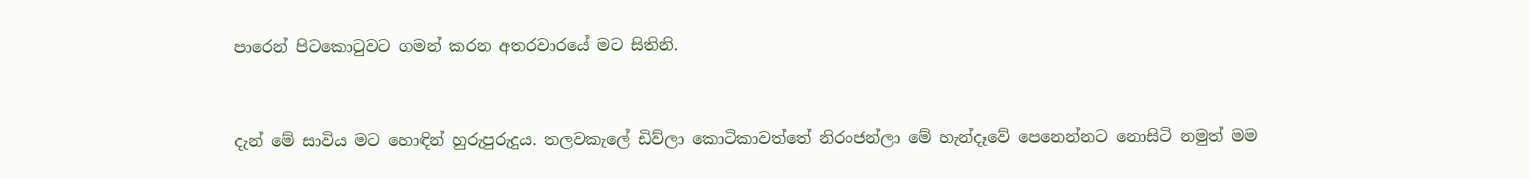පාරෙන් පිටකොටුවට ගමන් කරන අතරවාරයේ මට සිතිනි.


දැන් මේ සාවිය මට හොඳින් හුරුපුරුදුය. තලවකැලේ ඩිව්ලා කොටිකාවත්තේ නිරංජන්ලා මේ හැන්දෑවේ පෙනෙන්නට නොසිටි නමුත් මම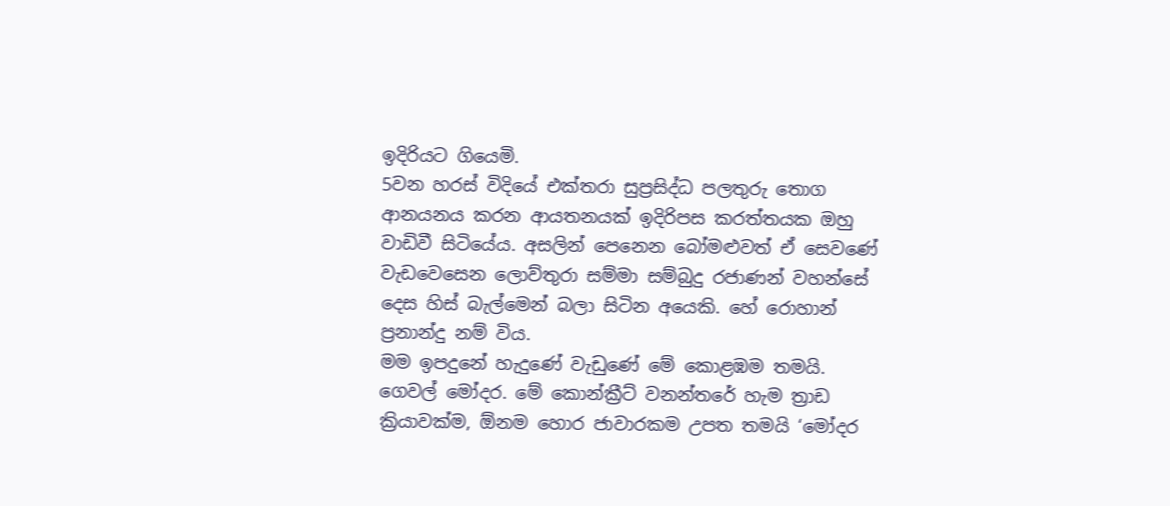ඉදිරියට ගියෙමි.
5වන හරස් විදියේ එක්තරා සුප්‍රසිද්ධ පලතුරු තොග ආනයනය කරන ආයතනයක් ඉදිරිපස කරත්තයක ඔහු වාඩිවී සිටියේය. අසලින් පෙනෙන බෝමළුවත් ඒ සෙවණේ වැඩවෙසෙන ලොව්තුරා සම්මා සම්බුදු රජාණන් වහන්සේ දෙස හිස් බැල්මෙන් බලා සිටින අයෙකි. හේ රොහාන් ප්‍රනාන්දු නම් විය.
මම ඉපදුනේ හැදුණේ වැඩුණේ මේ කොළඹම තමයි. ගෙවල් මෝදර. මේ කොන්ක්‍රීට් වනන්තරේ හැම ත්‍රාඩ ක්‍රියාවක්ම, ඕනම හොර ජාවාරකම උපත තමයි ‘මෝදර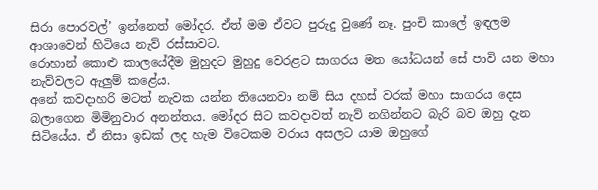සිරා පොරවල්’ ඉන්නෙත් මෝදර. ඒත් මම ඒවට පුරුදු වුණේ නෑ. පුංචි කාලේ ඉඳලම ආශාවෙන් හිටියෙ නැව් රස්සාවට.
රොහාන් කොළු කාලයේදීම මුහුදට මුහුදු වෙරළට සාගරය මත යෝධයන් සේ පාවි යන මහා නැව්වලට ඇලුම් කළේය.
අනේ කවදාහරි මටත් නැවක යන්න තියෙනවා නම් සිය දහස් වරක් මහා සාගරය දෙස බලාගෙන මිමිනුවාර අනන්තය. මෝදර සිට කවදාවත් නැව් නගින්නට බැරි බව ඔහු දැන සිටියේය. ඒ නිසා ඉඩක් ලද හැම විටෙකම වරාය අසලට යාම ඔහුගේ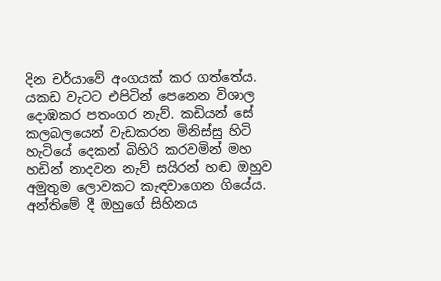දින චර්යාවේ අංගයක් කර ගත්තේය.
යකඩ වැටට එපිටින් පෙනෙන විශාල දොඹකර පතංගර නැව්. කඩියන් සේ කලබලයෙන් වැඩකරන මිනිස්සු හිටි හැටියේ දෙකන් බිහිරි කරවමින් මහ හඩින් නාදවන නැව් සයිරන් හඬ ඔහුව අමුතුම ලොවකට කැඳවාගෙන ගියේය. අන්තිමේ දී ඔහුගේ සිහිනය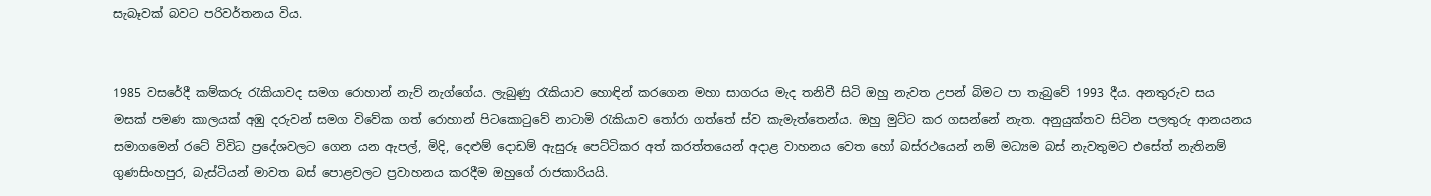සැබෑවක් බවට පරිවර්තනය විය.


1985 වසරේදී කම්කරු රැකියාවද සමග රොහාන් නැව් නැග්ගේය. ලැබුණු රැකියාව හොඳින් කරගෙන මහා සාගරය මැද තනිවී සිටි ඔහු නැවත උපන් බිමට පා තැබුවේ 1993 දීය. අනතුරුව සය මසක් පමණ කාලයක් අඹු දරුවන් සමග විවේක ගත් රොහාන් පිටකොටුවේ නාටාමි රැකියාව තෝරා ගත්තේ ස්ව කැමැත්තෙන්ය. ඔහු මුට්ට කර ගසන්නේ නැත. අනුයුක්තව සිටින පලතුරු ආනයනය සමාගමෙන් රටේ විවිධ ප්‍රදේශවලට ගෙන යන ඇපල්, මිදි, දෙළුම් දොඩම් ඇසුරූ පෙට්ටිකර අත් කරත්තයෙන් අදාළ වාහනය වෙත හෝ බස්රථයෙන් නම් මධ්‍යම බස් නැවතුමට එසේත් නැතිනම් ගුණසිංහපුර, බැස්ටියන් මාවත බස් පොළවලට ප්‍රවාහනය කරදීම ඔහුගේ රාජකාරියයි.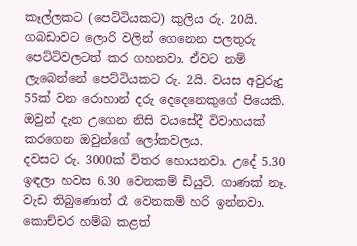කෑල්ලකට (පෙට්ටියකට) කුලිය රු. 20යි. ගබඩාවට ලොරි වලින් ගෙනෙන පලතුරු පෙට්ටිවලටත් කර ගහනවා. ඒවට නම් ලැබෙන්නේ පෙට්ටියකට රු. 2යි. වයස අවුරුදු 55ක් වන රොහාන් දරු දෙදෙනෙකුගේ පියෙකි. ඔවුන් දැන උගෙන නිසි වයසේදී විවාහයක් කරගෙන ඔවුන්ගේ ලෝකවලය.
දවසට රු. 3000ක් විතර හොයනවා. උදේ 5.30 ඉඳලා හවස 6.30 වෙනකම් ඩියුටි. ගාණක් නෑ. වැඩ තිබුණොත් රෑ වෙනකම් හරි ඉන්නවා. කොච්චර හම්බ කළත්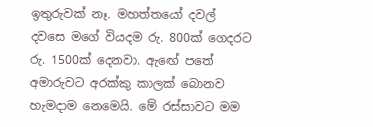ඉතුරුවක් නෑ. මහත්තයෝ දවල් දවසෙ මගේ වියදම රු. 800ක් ගෙදරට රු. 1500ක් දෙනවා. ඇඟේ පතේ අමාරුවට අරක්කු කාලක් බොනව හැමදාම නෙමෙයි. මේ රස්සාවට මම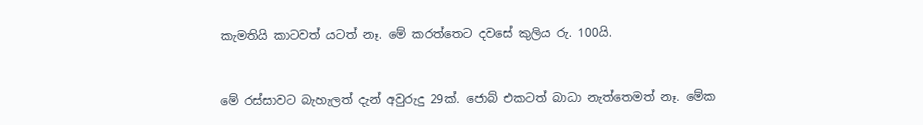කැමතියි කාටවත් යටත් නෑ. මේ කරත්තෙට දවසේ කුලිය රු. 100යි.


මේ රස්සාවට බැහැලත් දැන් අවුරුදු 29ක්. ජොබ් එකටත් බාධා නැත්තෙමත් නෑ. මේක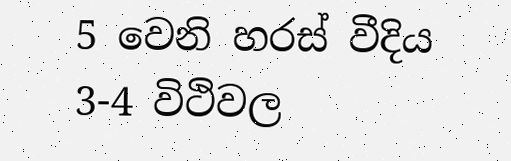5 වෙනි හරස් වීදිය 3-4 විථිවල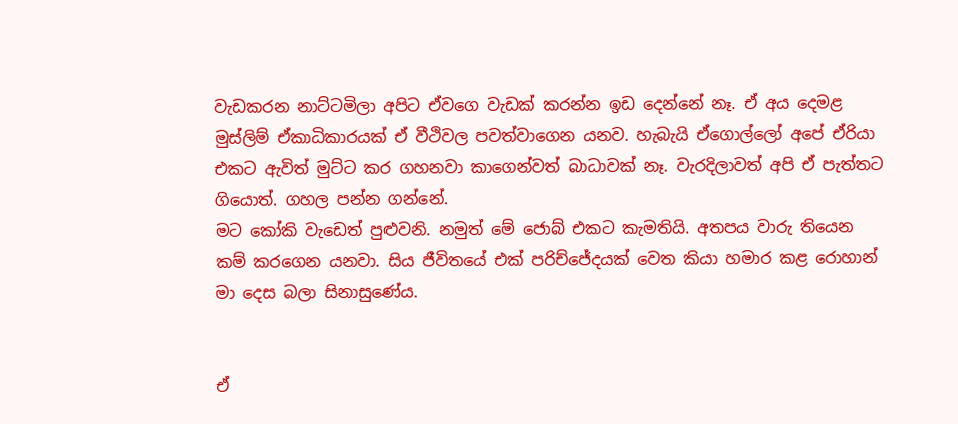වැඩකරන නාට්ටමිලා අපිට ඒවගෙ වැඩක් කරන්න ඉඩ දෙන්නේ නෑ. ඒ අය දෙමළ මුස්ලිම් ඒකාධිකාරයක් ඒ වීථිවල පවත්වාගෙන යනව. හැබැයි ඒගොල්ලෝ අපේ ඒරියා එකට ඇවිත් මුට්ට කර ගහනවා කාගෙන්වත් බාධාවක් නෑ. වැරදිලාවත් අපි ඒ පැත්තට ගියොත්. ගහල පන්න ගන්නේ.
මට කෝකි වැඩෙත් පුළුවනි. නමුත් මේ ජොබ් එකට කැමතියි. අතපය වාරු තියෙන කම් කරගෙන යනවා. සිය ජීවිතයේ එක් පරිච්ජේදයක් වෙත කියා හමාර කළ රොහාන් මා දෙස බලා සිනාසුණේය.


ඒ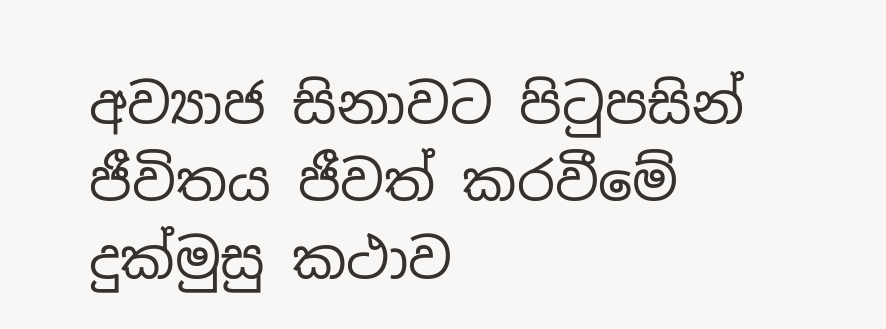අව්‍යාජ සිනාවට පිටුපසින් ජීවිතය ජීවත් කරවීමේ දුක්මුසු කථාව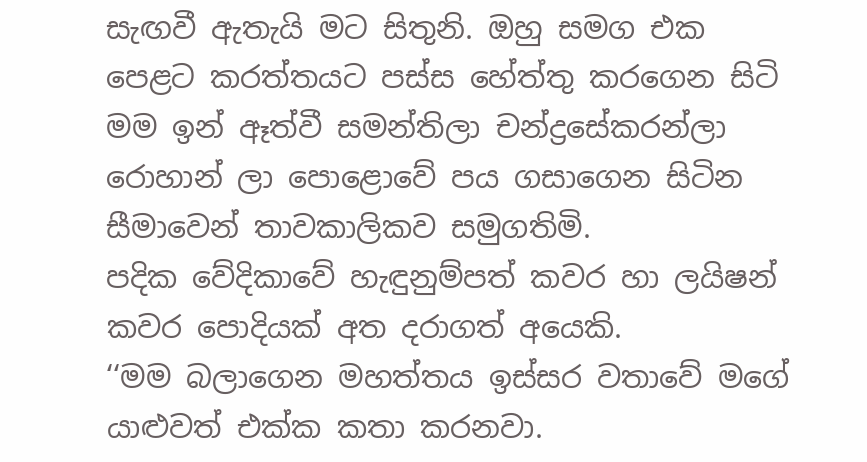සැඟවී ඇතැයි මට සිතුනි. ඔහු සමග එක පෙළට කරත්තයට පස්ස හේත්තු කරගෙන සිටි මම ඉන් ඈත්වී සමන්තිලා චන්ද්‍රසේකරන්ලා රොහාන් ලා පොළොවේ පය ගසාගෙන සිටින සීමාවෙන් තාවකාලිකව සමුගතිමි.
පදික වේදිකාවේ හැඳුනුම්පත් කවර හා ලයිෂන් කවර පොදියක් අත දරාගත් අයෙකි.
‘‘මම බලාගෙන මහත්තය ඉස්සර වතාවේ මගේ යාළුවත් එක්ක කතා කරනවා.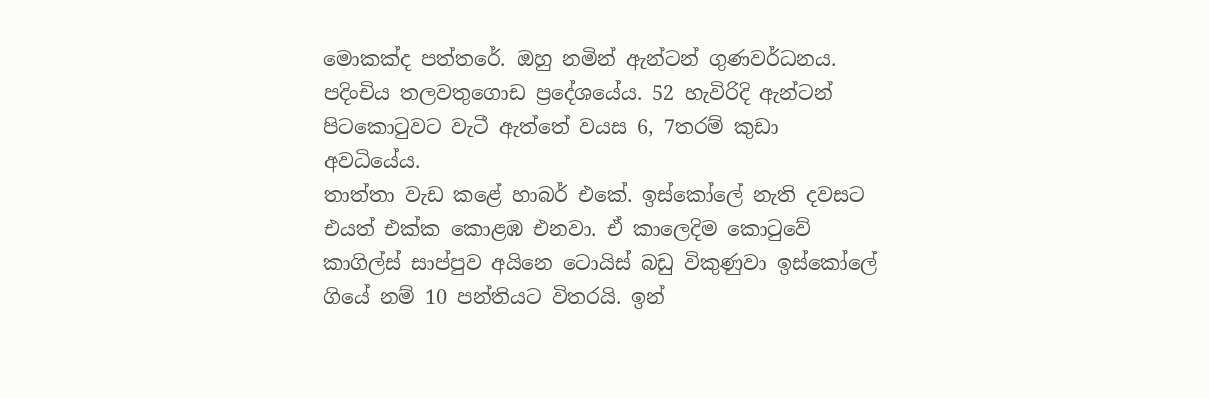මොකක්ද පත්තරේ. ඔහු නමින් ඇන්ටන් ගුණවර්ධනය. පදිංචිය තලවතුගොඩ ප්‍රදේශයේය. 52 හැවිරිදි ඇන්ටන් පිටකොටුවට වැටී ඇත්තේ වයස 6, 7තරම් කුඩා අවධියේය.
තාත්තා වැඩ කළේ හාබර් එකේ. ඉස්කෝලේ නැති දවසට එයත් එක්ක කොළඹ එනවා. ඒ කාලෙදිම කොටුවේ කාගිල්ස් සාප්පුව අයිනෙ ටොයිස් බඩු විකුණුවා ඉස්කෝලේ ගියේ නම් 10 පන්තියට විතරයි. ඉන්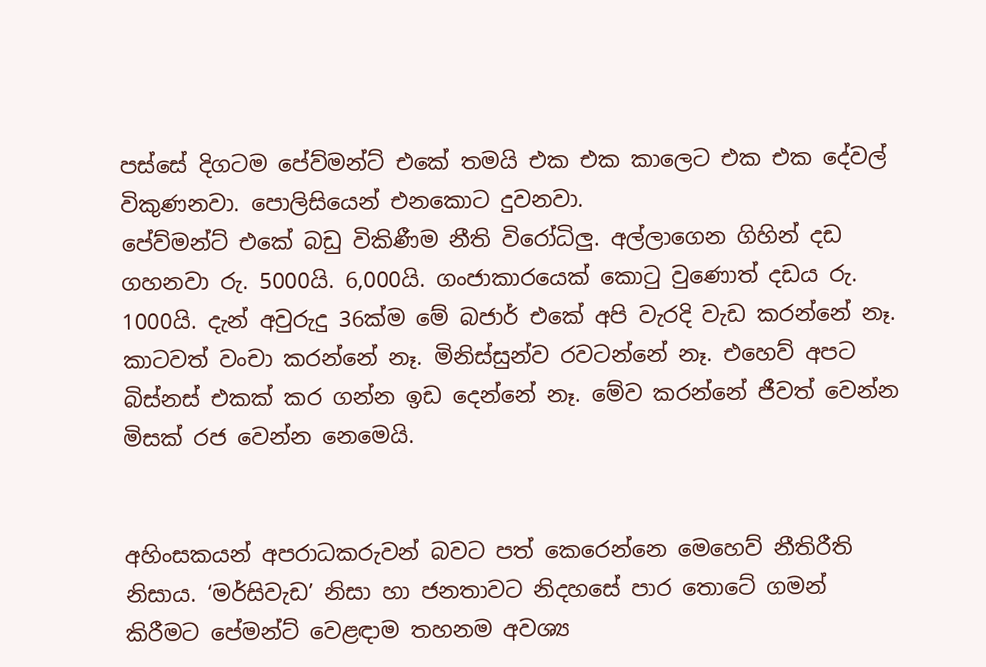පස්සේ දිගටම පේව්මන්ට් එකේ තමයි එක එක කාලෙට එක එක දේවල් විකුණනවා. පොලිසියෙන් එනකොට දුවනවා.
පේව්මන්ට් එකේ බඩු විකිණීම නීති විරෝධිලු. අල්ලාගෙන ගිහින් දඩ ගහනවා රු. 5000යි. 6,000යි. ගංජාකාරයෙක් කොටු වුණොත් දඩය රු. 1000යි. දැන් අවුරුදු 36ක්ම මේ බජාර් එකේ අපි වැරදි වැඩ කරන්නේ නෑ. කාටවත් වංචා කරන්නේ නෑ. මිනිස්සුන්ව රවටන්නේ නෑ. එහෙව් අපට බිස්නස් එකක් කර ගන්න ඉඩ දෙන්නේ නෑ. මේව කරන්නේ ජීවත් වෙන්න මිසක් රජ වෙන්න නෙමෙයි.


අහිංසකයන් අපරාධකරුවන් බවට පත් කෙරෙන්නෙ මෙහෙව් නීතිරීති නිසාය. ‘මර්සිවැඩ’ නිසා හා ජනතාවට නිදහසේ පාර තොටේ ගමන් කිරීමට පේමන්ට් වෙළඳාම තහනම අවශ්‍ය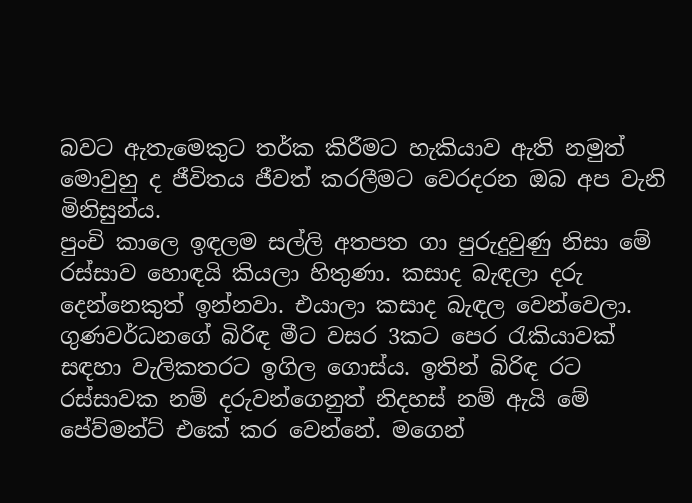බවට ඇතැමෙකුට තර්ක කිරීමට හැකියාව ඇති නමුත් මොවුහු ද ජීවිතය ජීවත් කරලීමට වෙරදරන ඔබ අප වැනි මිනිසුන්ය.
පුංචි කාලෙ ඉඳලම සල්ලි අතපත ගා පුරුදුවුණු නිසා මේ රස්සාව හොඳයි කියලා හිතුණා. කසාද බැඳලා දරු දෙන්නෙකුත් ඉන්නවා. එයාලා කසාද බැඳල වෙන්වෙලා.
ගුණවර්ධනගේ බිරිඳ මීට වසර 3කට පෙර රැකියාවක් සඳහා වැලිකතරට ඉගිල ගොස්ය. ඉතින් බිරිඳ රට රස්සාවක නම් දරුවන්ගෙනුත් නිදහස් නම් ඇයි මේ පේව්මන්ට් එකේ කර වෙන්නේ. මගෙන්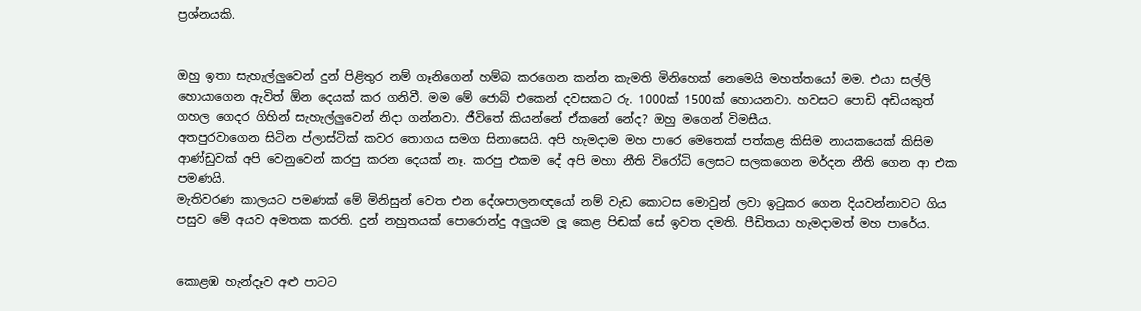ප්‍රශ්නයකි.


ඔහු ඉතා සැහැල්ලුවෙන් දුන් පිළිතුර නම් ගෑනිගෙන් හම්බ කරගෙන කන්න කැමති මිනිහෙක් නෙමෙයි මහත්තයෝ මම. එයා සල්ලි හොයාගෙන ඇවිත් ඕන දෙයක් කර ගනිවී. මම මේ ජොබ් එකෙන් දවසකට රු. 1000ක් 1500ක් හොයනවා. හවසට පොඩි අඩියකුත් ගහල ගෙදර ගිහින් සැහැල්ලුවෙන් නිදා ගන්නවා. ජීවිතේ කියන්නේ ඒකනේ නේද? ඔහු මගෙන් විමසීය.
අතපුරවාගෙන සිටින ප්ලාස්ටික් කවර තොගය සමග සිනාසෙයි. අපි හැමදාම මහ පාරෙ මෙතෙක් පත්කළ කිසිම නායකයෙක් කිසිම ආණ්ඩුවක් අපි වෙනුවෙන් කරපු කරන දෙයක් නෑ. කරපු එකම දේ අපි මහා නීති විරෝධි ලෙසට සලකගෙන මර්දන නීති ගෙන ආ එක පමණයි.
මැතිවරණ කාලයට පමණක් මේ මිනිසුන් වෙත එන දේශපාලනඥයෝ නම් වැඩ කොටස මොවුන් ලවා ඉටුකර ගෙන දියවන්නාවට ගිය පසුව මේ අයව අමතක කරති. දුන් නහුතයක් පොරොන්දු අලුයම ලූ කෙළ පිඬක් සේ ඉවත දමති. පීඩිතයා හැමදාමත් මහ පාරේය.


කොළඹ හැන්දෑව අළු පාටට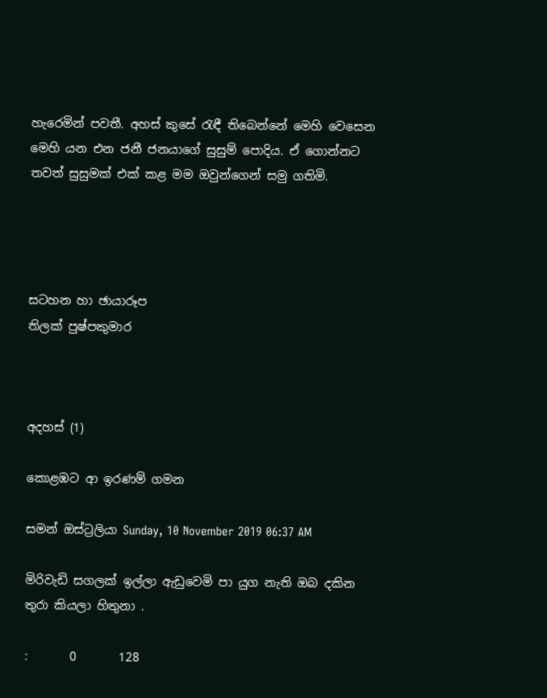හැරෙමින් පවතී. අහස් කුසේ රැඳී තිබෙන්නේ මෙහි වෙසෙන මෙහි යන එන ජනී ජනයාගේ සුසුම් පොදිය. ඒ ගොන්නට තවත් සුසුමක් එක් කළ මම ඔවුන්ගෙන් සමු ගතිමි.




සටහන හා ඡායාරූප
තිලක් පුෂ්පකුමාර



අදහස් (1)

කොළඹට ආ ඉරණම් ගමන

සමන් ඔස්ට්‍රලියා Sunday, 10 November 2019 06:37 AM

මිරිවැඩි සගලක් ඉල්ලා ඇඩුවෙමි පා යුග නැති ඔබ දකින තුරා කියලා හිතුනා .

:       0       128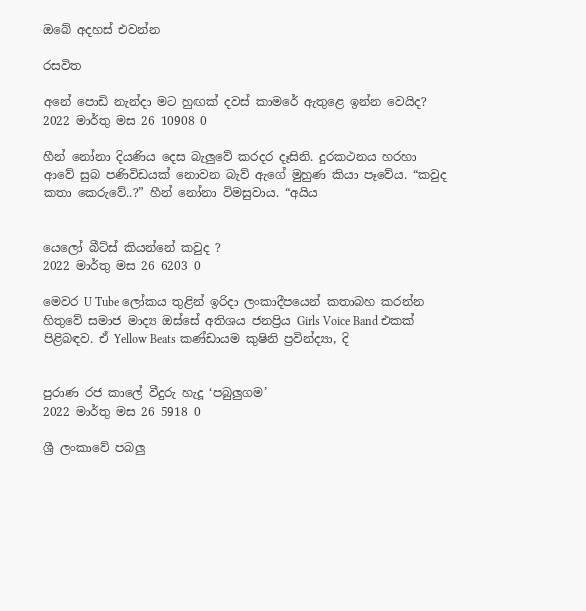ඔබේ අදහස් එවන්න

රසවිත

අනේ පොඩි නැන්දා මට හුඟක් දවස් කාමරේ ඇතුළෙ ඉන්න වෙයිද?
2022 මාර්තු මස 26 10908 0

හීන් නෝනා දියණිය දෙස බැලු‍වේ කරදර දෑසිනි. දුරකථනය හරහා ආවේ සුබ පණිවිඩයක් නොවන බැව් ඇගේ මුහුණ කියා පෑවේය. “කවුද කතා කෙරුවේ..?” හීන් නෝනා විමසුවාය. “අයිය


යෙලෝ බීට්ස් කියන්නේ කවුද ?
2022 මාර්තු මස 26 6203 0

මෙවර U Tube ලෝකය තුළින් ඉරිදා ලංකාදීපයෙන් කතාබහ කරන්න හිතුවේ සමාජ මාද්‍ය ඔස්සේ අතිශය ජනප්‍රිය Girls Voice Band එකක් පිළිබඳව. ඒ Yellow Beats කණ්ඩායම කුෂිනි ප්‍රවින්ද්‍යා, දි


පුරාණ රජ කාලේ වීදුරු හැදූ ‘පබුලුගම’
2022 මාර්තු මස 26 5918 0

ශ්‍රී ලංකාවේ පබලු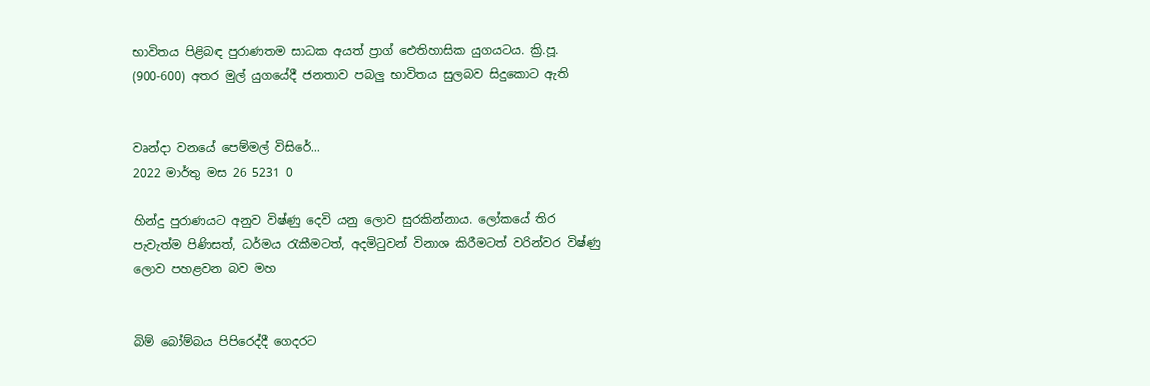භාවිතය පිළිබඳ පුරාණතම සාධක අයත් ප්‍රාග් ඓතිහාසික යුගයටය. ක්‍රි.පූ. (900-600) අතර මුල් යුගයේදී ජනතාව පබලු භාවිතය සුලබව සිදුකොට ඇති


වෘන්දා වනයේ පෙම්මල් විසිරේ...
2022 මාර්තු මස 26 5231 0

හින්දු පුරාණයට අනුව විෂ්ණු දෙවි යනු ලොව සුරකින්නාය. ලෝකයේ තිර පැවැත්ම පිණිසත්, ධර්මය රැකීමටත්, අදමිටුවන් විනාශ කිරීමටත් වරින්වර විෂ්ණු ලොව පහළවන බව මහ


බිම් බෝම්බය පිපිරෙද්දී ගෙදරට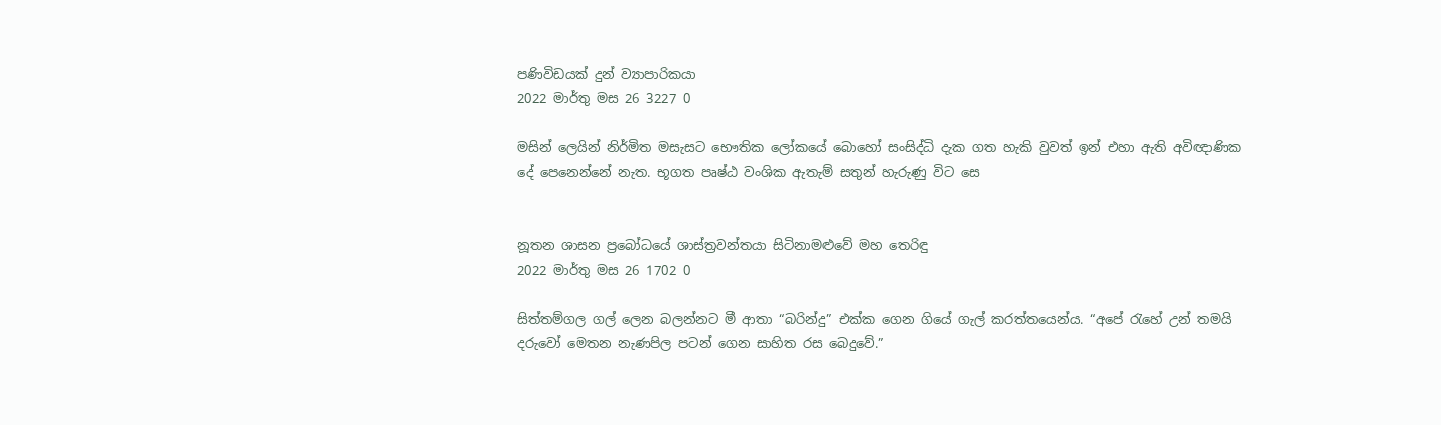පණිවිඩයක් දුන් ව්‍යාපාරිකයා
2022 මාර්තු මස 26 3227 0

මසින් ලෙයින් නිර්මිත මසැසට භෞතික ලෝකයේ බොහෝ සංසිද්ධි දැක ගත හැකි වුවත් ඉන් එහා ඇති අවිඥාණික දේ පෙනෙන්නේ නැත. භූගත පෘෂ්ඨ වංශික ඇතැම් සතුන් හැරුණු විට සෙ


නූතන ශාසන ප්‍රබෝධයේ ශාස්ත්‍රවන්තයා සිටිනාමළුවේ මහ තෙරිඳු
2022 මාර්තු මස 26 1702 0

සිත්තම්ගල ගල් ලෙන බලන්නට මී ආතා “බරින්දු” එක්ක ගෙන ගියේ ගැල් කරත්තයෙන්ය. “අපේ ‍රැහේ උන් තමයි දරුවෝ මෙතන නැණපිල පටන් ගෙන සාහිත රස බෙදුවේ.”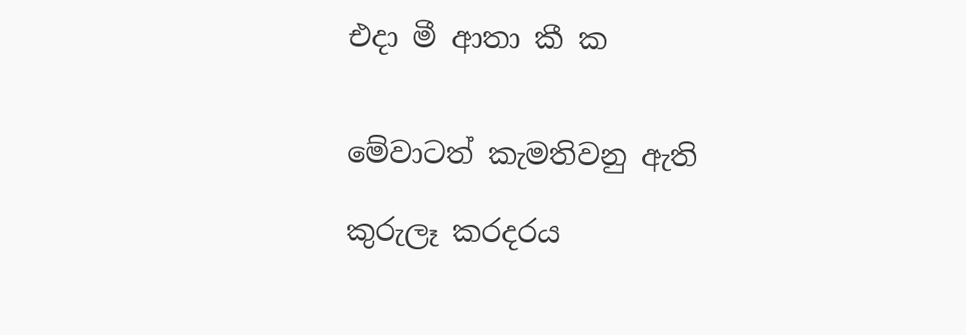එදා මී ආතා කී ක


මේවාටත් කැමතිවනු ඇති

කුරුලෑ කරදරය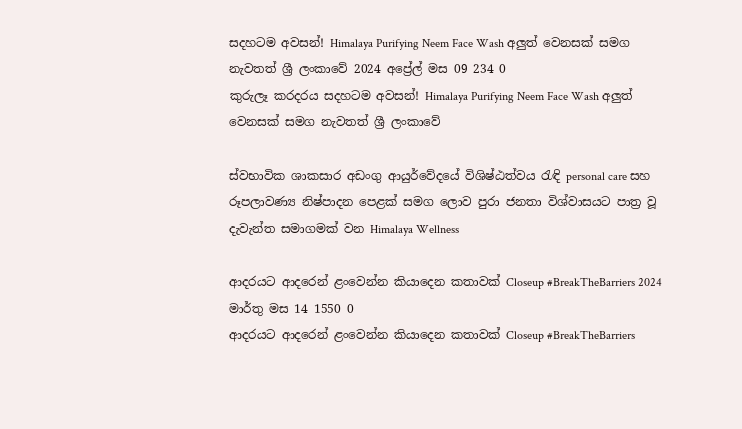සදහටම අවසන්! Himalaya Purifying Neem Face Wash අලුත් වෙනසක් සමග නැවතත් ශ්‍රී ලංකාවේ 2024 අප්‍රේල් මස 09 234 0
කුරුලෑ කරදරය සදහටම අවසන්! Himalaya Purifying Neem Face Wash අලුත් වෙනසක් සමග නැවතත් ශ්‍රී ලංකාවේ

ස්වභාවික ශාකසාර අඩංගු ආයුර්වේදයේ විශිෂ්ඨත්වය රැඳි personal care සහ රූපලාවණ්‍ය නිෂ්පාදන පෙළක් සමග ලොව පුරා ජනතා විශ්වාසයට පාත්‍ර වූ දැවැන්ත සමාගමක් වන Himalaya Wellness

ආදරයට ආදරෙන් ළංවෙන්න කියාදෙන කතාවක් Closeup #BreakTheBarriers 2024 මාර්තු මස 14 1550 0
ආදරයට ආදරෙන් ළංවෙන්න කියාදෙන කතාවක් Closeup #BreakTheBarriers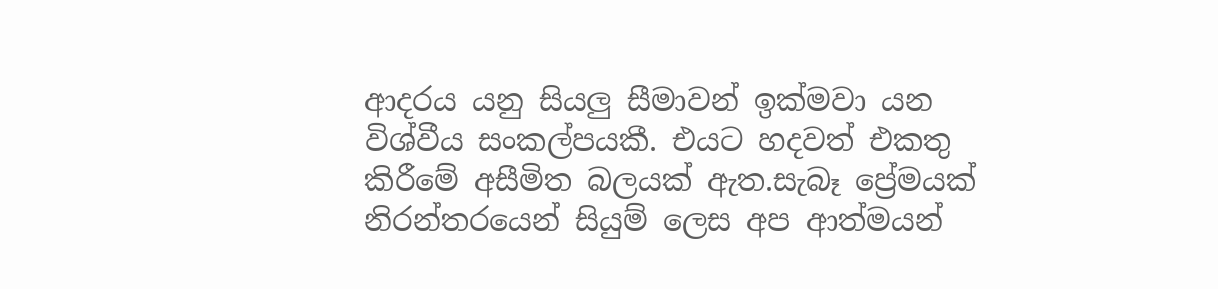ආදරය යනු සියලු සීමාවන් ඉක්මවා යන විශ්වීය සංකල්පයකී. එයට හදවත් එකතු කිරීමේ අසීමිත බලයක් ඇත.සැබෑ ප්‍රේමයක් නිරන්තරයෙන් සියුම් ලෙස අප ආත්මයන්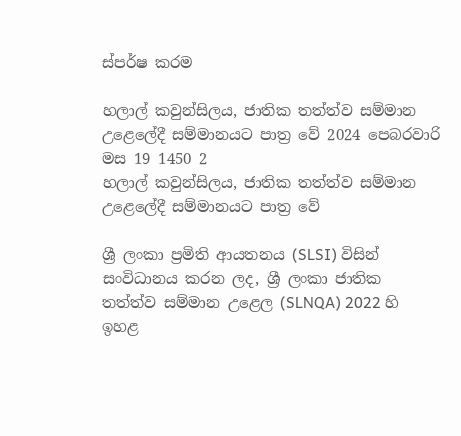ස්පර්ෂ කරම

හලාල් කවුන්සිලය, ජාතික තත්ත්ව සම්මාන උළෙලේදී සම්මානයට පාත්‍ර වේ 2024 පෙබරවාරි මස 19 1450 2
හලාල් කවුන්සිලය, ජාතික තත්ත්ව සම්මාන උළෙලේදී සම්මානයට පාත්‍ර වේ

ශ්‍රී ලංකා ප්‍රමිති ආයතනය (SLSI) විසින් සංවිධානය කරන ලද, ශ්‍රී ලංකා ජාතික තත්ත්ව සම්මාන උළෙල (SLNQA) 2022 හි ඉහළ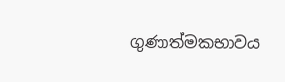ගුණාත්මකභාවය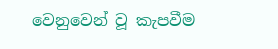වෙනුවෙන් වූ කැපවීම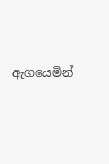ඇගයෙමින්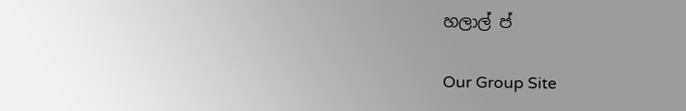හලාල් ප්

Our Group Site